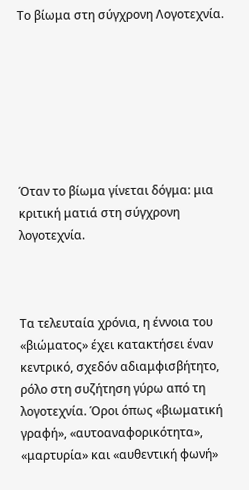Το βίωμα στη σύγχρονη Λογοτεχνία.







Όταν το βίωμα γίνεται δόγμα: μια κριτική ματιά στη σύγχρονη λογοτεχνία.



Τα τελευταία χρόνια, η έννοια του «βιώματος» έχει κατακτήσει έναν κεντρικό, σχεδόν αδιαμφισβήτητο, ρόλο στη συζήτηση γύρω από τη λογοτεχνία. Όροι όπως «βιωματική γραφή», «αυτοαναφορικότητα», «μαρτυρία» και «αυθεντική φωνή»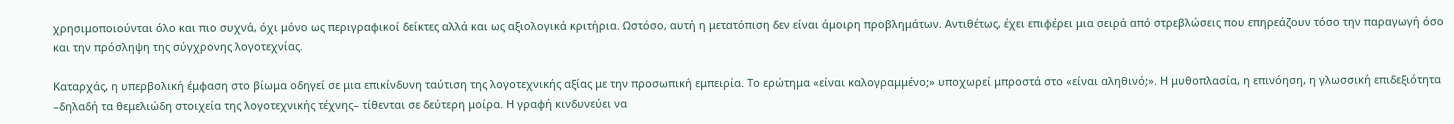χρησιμοποιούνται όλο και πιο συχνά, όχι μόνο ως περιγραφικοί δείκτες αλλά και ως αξιολογικά κριτήρια. Ωστόσο, αυτή η μετατόπιση δεν είναι άμοιρη προβλημάτων. Αντιθέτως, έχει επιφέρει μια σειρά από στρεβλώσεις που επηρεάζουν τόσο την παραγωγή όσο και την πρόσληψη της σύγχρονης λογοτεχνίας.

Καταρχάς, η υπερβολική έμφαση στο βίωμα οδηγεί σε μια επικίνδυνη ταύτιση της λογοτεχνικής αξίας με την προσωπική εμπειρία. Το ερώτημα «είναι καλογραμμένο;» υποχωρεί μπροστά στο «είναι αληθινό;». Η μυθοπλασία, η επινόηση, η γλωσσική επιδεξιότητα –δηλαδή τα θεμελιώδη στοιχεία της λογοτεχνικής τέχνης– τίθενται σε δεύτερη μοίρα. Η γραφή κινδυνεύει να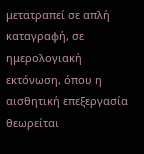μετατραπεί σε απλή καταγραφή, σε ημερολογιακή εκτόνωση, όπου η αισθητική επεξεργασία θεωρείται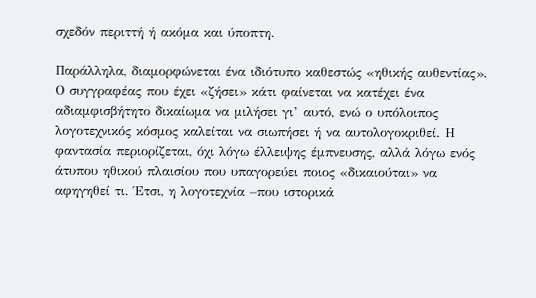σχεδόν περιττή ή ακόμα και ύποπτη.

Παράλληλα, διαμορφώνεται ένα ιδιότυπο καθεστώς «ηθικής αυθεντίας». Ο συγγραφέας που έχει «ζήσει» κάτι φαίνεται να κατέχει ένα αδιαμφισβήτητο δικαίωμα να μιλήσει γι’ αυτό, ενώ ο υπόλοιπος λογοτεχνικός κόσμος καλείται να σιωπήσει ή να αυτολογοκριθεί. Η φαντασία περιορίζεται, όχι λόγω έλλειψης έμπνευσης, αλλά λόγω ενός άτυπου ηθικού πλαισίου που υπαγορεύει ποιος «δικαιούται» να αφηγηθεί τι. Έτσι, η λογοτεχνία –που ιστορικά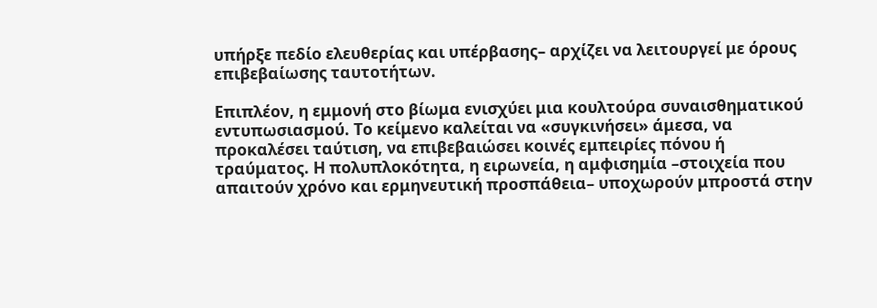υπήρξε πεδίο ελευθερίας και υπέρβασης– αρχίζει να λειτουργεί με όρους επιβεβαίωσης ταυτοτήτων.

Επιπλέον, η εμμονή στο βίωμα ενισχύει μια κουλτούρα συναισθηματικού εντυπωσιασμού. Το κείμενο καλείται να «συγκινήσει» άμεσα, να προκαλέσει ταύτιση, να επιβεβαιώσει κοινές εμπειρίες πόνου ή τραύματος. Η πολυπλοκότητα, η ειρωνεία, η αμφισημία –στοιχεία που απαιτούν χρόνο και ερμηνευτική προσπάθεια– υποχωρούν μπροστά στην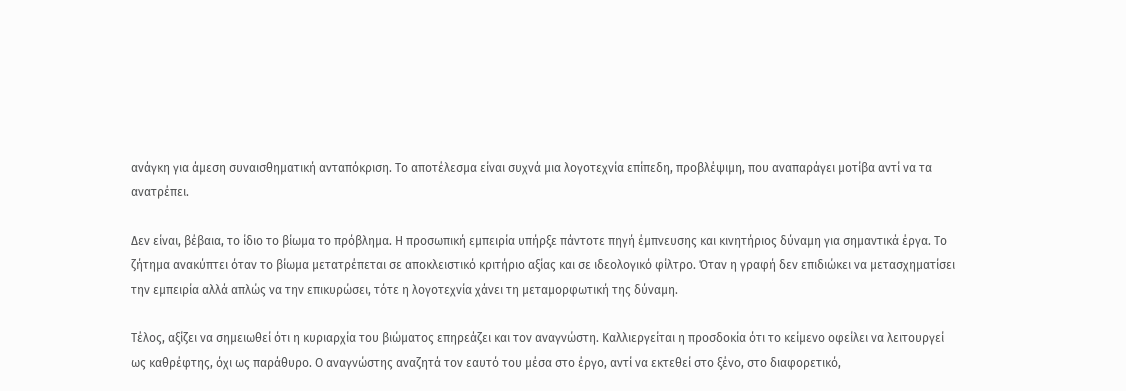ανάγκη για άμεση συναισθηματική ανταπόκριση. Το αποτέλεσμα είναι συχνά μια λογοτεχνία επίπεδη, προβλέψιμη, που αναπαράγει μοτίβα αντί να τα ανατρέπει.

Δεν είναι, βέβαια, το ίδιο το βίωμα το πρόβλημα. Η προσωπική εμπειρία υπήρξε πάντοτε πηγή έμπνευσης και κινητήριος δύναμη για σημαντικά έργα. Το ζήτημα ανακύπτει όταν το βίωμα μετατρέπεται σε αποκλειστικό κριτήριο αξίας και σε ιδεολογικό φίλτρο. Όταν η γραφή δεν επιδιώκει να μετασχηματίσει την εμπειρία αλλά απλώς να την επικυρώσει, τότε η λογοτεχνία χάνει τη μεταμορφωτική της δύναμη.

Τέλος, αξίζει να σημειωθεί ότι η κυριαρχία του βιώματος επηρεάζει και τον αναγνώστη. Καλλιεργείται η προσδοκία ότι το κείμενο οφείλει να λειτουργεί ως καθρέφτης, όχι ως παράθυρο. Ο αναγνώστης αναζητά τον εαυτό του μέσα στο έργο, αντί να εκτεθεί στο ξένο, στο διαφορετικό,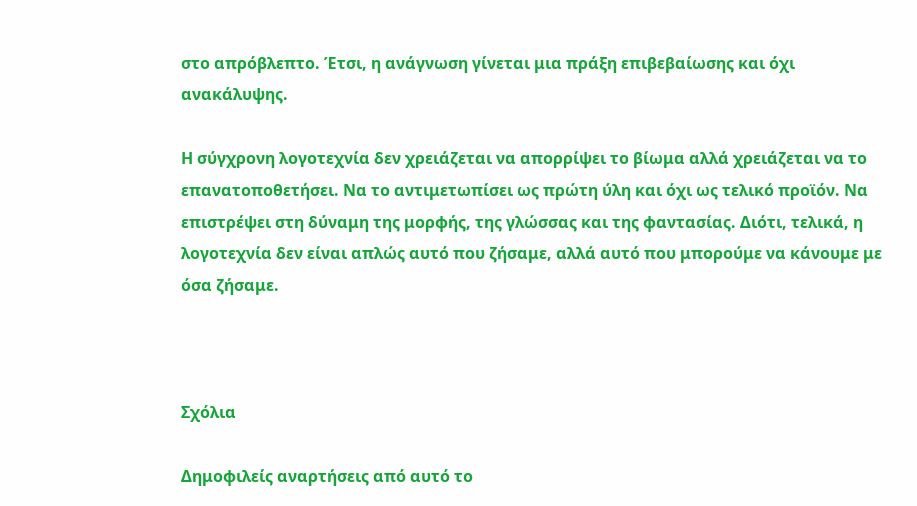στο απρόβλεπτο. Έτσι, η ανάγνωση γίνεται μια πράξη επιβεβαίωσης και όχι ανακάλυψης.

Η σύγχρονη λογοτεχνία δεν χρειάζεται να απορρίψει το βίωμα αλλά χρειάζεται να το επανατοποθετήσει. Να το αντιμετωπίσει ως πρώτη ύλη και όχι ως τελικό προϊόν. Να επιστρέψει στη δύναμη της μορφής, της γλώσσας και της φαντασίας. Διότι, τελικά, η λογοτεχνία δεν είναι απλώς αυτό που ζήσαμε, αλλά αυτό που μπορούμε να κάνουμε με όσα ζήσαμε.



Σχόλια

Δημοφιλείς αναρτήσεις από αυτό το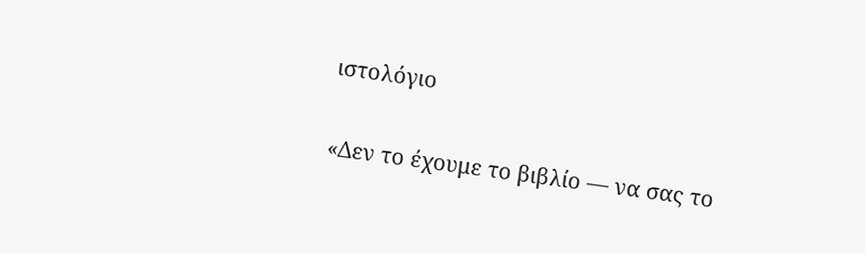ιστολόγιο

«Δεν το έχουμε το βιβλίο — να σας το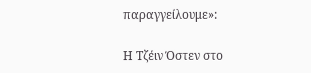παραγγείλουμε»:

Η Τζέιν Όστεν στο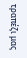τραπέζι μας